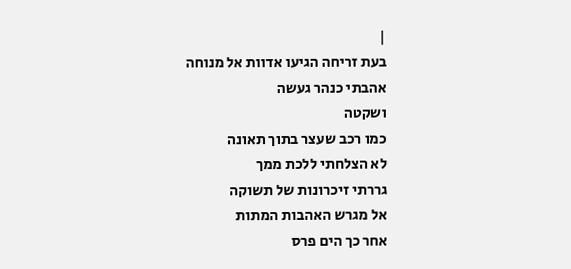|
בעת זריחה הגיעו אדוות אל מנוחה
אהבתי כנהר געשה
ושקטה
כמו רכב שעצר בתוך תאונה
לא הצלחתי ללכת ממך
גררתי זיכרונות של תשוקה
אל מגרש האהבות המתות
אחר כך הים פרס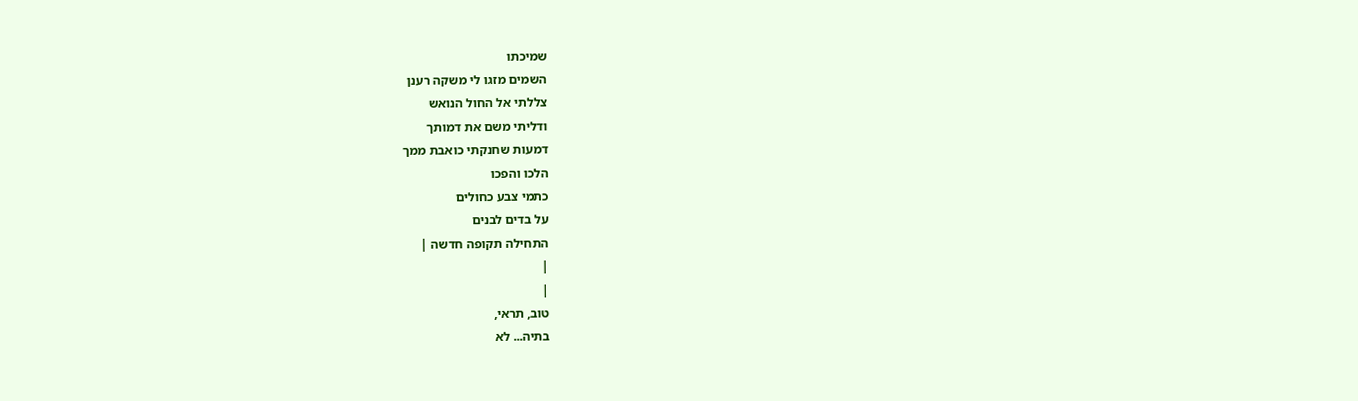שמיכתו
השמים מזגו לי משקה רענן
צללתי אל החול הנואש
ודליתי משם את דמותך
דמעות שחנקתי כואבת ממך
הלכו והפכו
כתמי צבע כחולים
על בדים לבנים
התחילה תקופה חדשה |
|
|
טוב, תראי,
בתיה... לא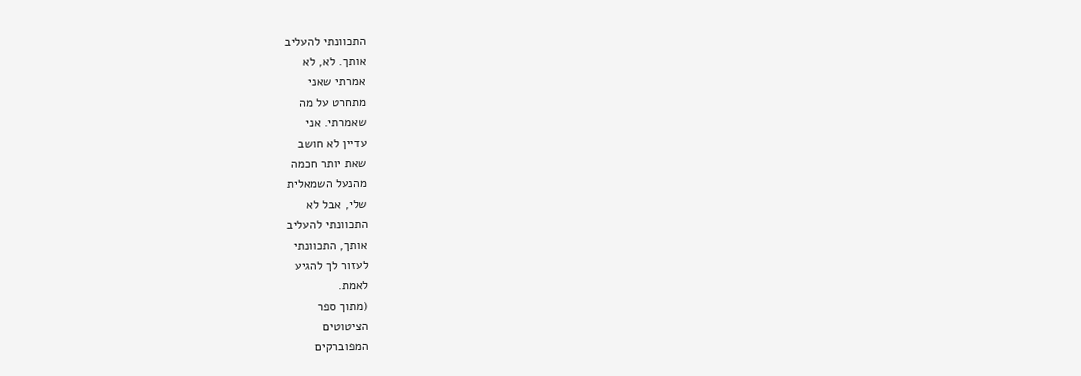התכוונתי להעליב
אותך. לא, לא
אמרתי שאני
מתחרט על מה
שאמרתי. אני
עדיין לא חושב
שאת יותר חכמה
מהנעל השמאלית
שלי, אבל לא
התכוונתי להעליב
אותך, התכוונתי
לעזור לך להגיע
לאמת.
(מתוך ספר
הציטוטים
המפוברקים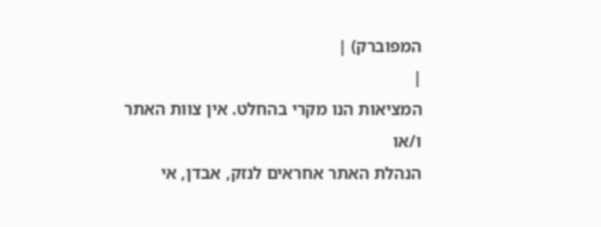המפוברק) |
|
המציאות הנו מקרי בהחלט. אין צוות האתר ו/או
הנהלת האתר אחראים לנזק, אבדן, אי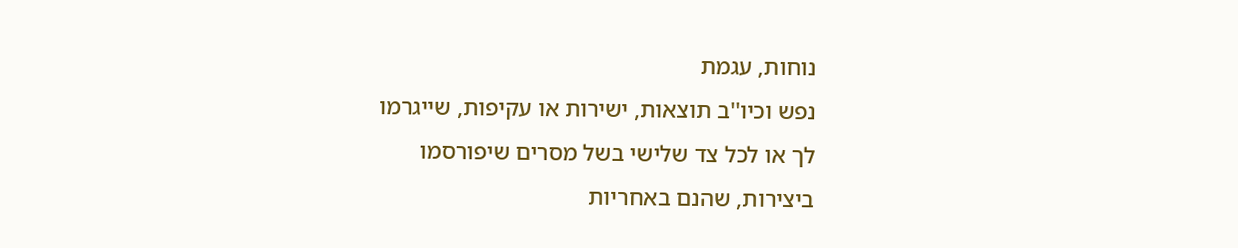נוחות, עגמת
נפש וכיו''ב תוצאות, ישירות או עקיפות, שייגרמו
לך או לכל צד שלישי בשל מסרים שיפורסמו
ביצירות, שהנם באחריות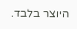היוצר בלבד.